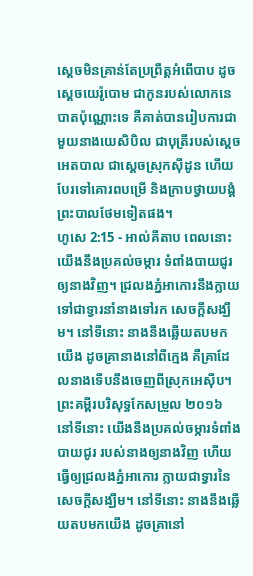ស្តេចមិនគ្រាន់តែប្រព្រឹត្តអំពើបាប ដូចស្តេចយេរ៉ូបោម ជាកូនរបស់លោកនេបាតប៉ុណ្ណោះទេ គឺគាត់បានរៀបការជាមួយនាងយេសិបិល ជាបុត្រីរបស់ស្តេចអេតបាល ជាស្តេចស្រុកស៊ីដូន ហើយបែរទៅគោរពបម្រើ និងក្រាបថ្វាយបង្គំព្រះបាលថែមទៀតផង។
ហូសេ 2:15 - អាល់គីតាប ពេលនោះ យើងនឹងប្រគល់ចម្ការ ទំពាំងបាយជូរឲ្យនាងវិញ។ ជ្រលងភ្នំអាកោរនឹងក្លាយទៅជាទ្វារនាំនាងទៅរក សេចក្ដីសង្ឃឹម។ នៅទីនោះ នាងនឹងឆ្លើយតបមកយើង ដូចគ្រានាងនៅពីក្មេង គឺគ្រាដែលនាងទើបនឹងចេញពីស្រុកអេស៊ីប។ ព្រះគម្ពីរបរិសុទ្ធកែសម្រួល ២០១៦ នៅទីនោះ យើងនឹងប្រគល់ចម្ការទំពាំងបាយជូរ របស់នាងឲ្យនាងវិញ ហើយធ្វើឲ្យជ្រលងភ្នំអាកោរ ក្លាយជាទ្វារនៃសេចក្ដីសង្ឃឹម។ នៅទីនោះ នាងនឹងឆ្លើយតបមកយើង ដូចគ្រានៅ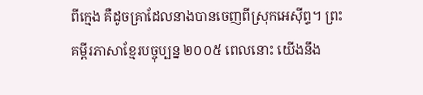ពីក្មេង គឺដូចគ្រាដែលនាងបានចេញពីស្រុកអេស៊ីព្ទ។ ព្រះគម្ពីរភាសាខ្មែរបច្ចុប្បន្ន ២០០៥ ពេលនោះ យើងនឹង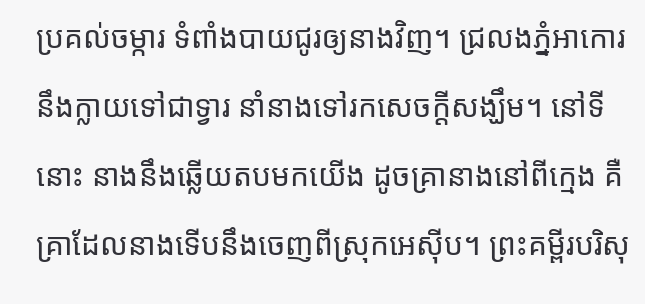ប្រគល់ចម្ការ ទំពាំងបាយជូរឲ្យនាងវិញ។ ជ្រលងភ្នំអាកោរ នឹងក្លាយទៅជាទ្វារ នាំនាងទៅរកសេចក្ដីសង្ឃឹម។ នៅទីនោះ នាងនឹងឆ្លើយតបមកយើង ដូចគ្រានាងនៅពីក្មេង គឺគ្រាដែលនាងទើបនឹងចេញពីស្រុកអេស៊ីប។ ព្រះគម្ពីរបរិសុ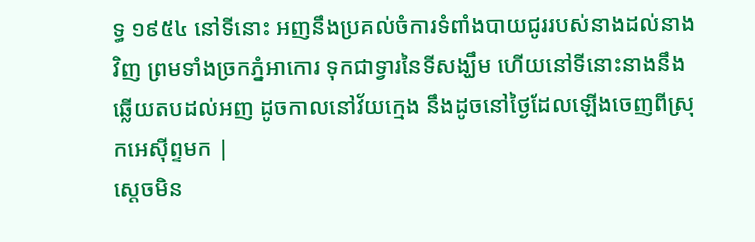ទ្ធ ១៩៥៤ នៅទីនោះ អញនឹងប្រគល់ចំការទំពាំងបាយជូររបស់នាងដល់នាងវិញ ព្រមទាំងច្រកភ្នំអាកោរ ទុកជាទ្វារនៃទីសង្ឃឹម ហើយនៅទីនោះនាងនឹងឆ្លើយតបដល់អញ ដូចកាលនៅវ័យក្មេង នឹងដូចនៅថ្ងៃដែលឡើងចេញពីស្រុកអេស៊ីព្ទមក |
ស្តេចមិន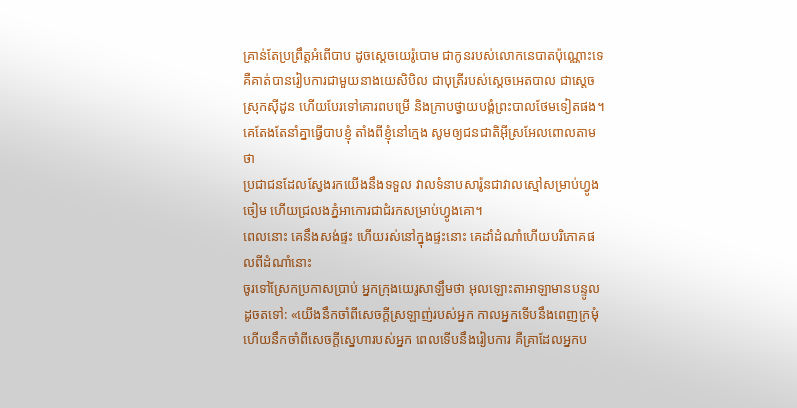គ្រាន់តែប្រព្រឹត្តអំពើបាប ដូចស្តេចយេរ៉ូបោម ជាកូនរបស់លោកនេបាតប៉ុណ្ណោះទេ គឺគាត់បានរៀបការជាមួយនាងយេសិបិល ជាបុត្រីរបស់ស្តេចអេតបាល ជាស្តេចស្រុកស៊ីដូន ហើយបែរទៅគោរពបម្រើ និងក្រាបថ្វាយបង្គំព្រះបាលថែមទៀតផង។
គេតែងតែនាំគ្នាធ្វើបាបខ្ញុំ តាំងពីខ្ញុំនៅក្មេង សូមឲ្យជនជាតិអ៊ីស្រអែលពោលតាមថា
ប្រជាជនដែលស្វែងរកយើងនឹងទទួល វាលទំនាបសារ៉ូនជាវាលស្មៅសម្រាប់ហ្វូងចៀម ហើយជ្រលងភ្នំអាកោរជាជំរកសម្រាប់ហ្វូងគោ។
ពេលនោះ គេនឹងសង់ផ្ទះ ហើយរស់នៅក្នុងផ្ទះនោះ គេដាំដំណាំហើយបរិភោគផលពីដំណាំនោះ
ចូរទៅស្រែកប្រកាសប្រាប់ អ្នកក្រុងយេរូសាឡឹមថា អុលឡោះតាអាឡាមានបន្ទូលដូចតទៅ: «យើងនឹកចាំពីសេចក្ដីស្រឡាញ់របស់អ្នក កាលអ្នកទើបនឹងពេញក្រមុំ ហើយនឹកចាំពីសេចក្ដីស្នេហារបស់អ្នក ពេលទើបនឹងរៀបការ គឺគ្រាដែលអ្នកប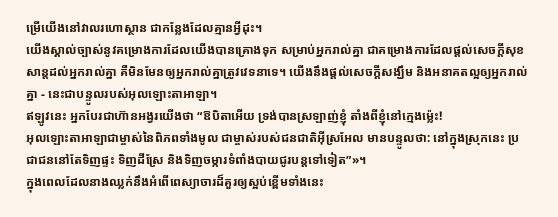ម្រើយើងនៅវាលរហោស្ថាន ជាកន្លែងដែលគ្មានអ្វីដុះ។
យើងស្គាល់ច្បាស់នូវគម្រោងការដែលយើងបានគ្រោងទុក សម្រាប់អ្នករាល់គ្នា ជាគម្រោងការដែលផ្ដល់សេចក្ដីសុខសាន្តដល់អ្នករាល់គ្នា គឺមិនមែនឲ្យអ្នករាល់គ្នាត្រូវវេទនាទេ។ យើងនឹងផ្ដល់សេចក្ដីសង្ឃឹម និងអនាគតល្អឲ្យអ្នករាល់គ្នា - នេះជាបន្ទូលរបស់អុលឡោះតាអាឡា។
ឥឡូវនេះ អ្នកបែរជាហ៊ានអង្វរយើងថា “ឱបិតាអើយ ទ្រង់បានស្រឡាញ់ខ្ញុំ តាំងពីខ្ញុំនៅក្មេងម៉្លេះ!
អុលឡោះតាអាឡាជាម្ចាស់នៃពិភពទាំងមូល ជាម្ចាស់របស់ជនជាតិអ៊ីស្រអែល មានបន្ទូលថា: នៅក្នុងស្រុកនេះ ប្រជាជននៅតែទិញផ្ទះ ទិញដីស្រែ និងទិញចម្ការទំពាំងបាយជូរបន្តទៅទៀត”»។
ក្នុងពេលដែលនាងឈ្លក់នឹងអំពើពេស្យាចារដ៏គួរឲ្យស្អប់ខ្ពើមទាំងនេះ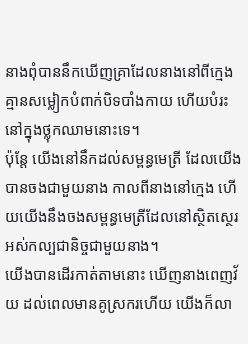នាងពុំបាននឹកឃើញគ្រាដែលនាងនៅពីក្មេង គ្មានសម្លៀកបំពាក់បិទបាំងកាយ ហើយបំរះនៅក្នុងថ្លុកឈាមនោះទេ។
ប៉ុន្តែ យើងនៅនឹកដល់សម្ពន្ធមេត្រី ដែលយើងបានចងជាមួយនាង កាលពីនាងនៅក្មេង ហើយយើងនឹងចងសម្ពន្ធមេត្រីដែលនៅស្ថិតស្ថេរអស់កល្បជានិច្ចជាមួយនាង។
យើងបានដើរកាត់តាមនោះ ឃើញនាងពេញវ័យ ដល់ពេលមានគូស្រករហើយ យើងក៏លា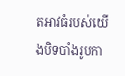តអាវធំរបស់យើងបិទបាំងរូបកា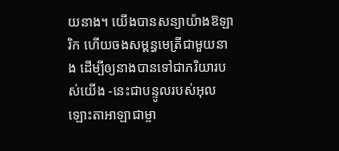យនាង។ យើងបានសន្យាយ៉ាងឱឡារិក ហើយចងសម្ពន្ធមេត្រីជាមួយនាង ដើម្បីឲ្យនាងបានទៅជាភរិយារបស់យើង -នេះជាបន្ទូលរបស់អុលឡោះតាអាឡាជាម្ចា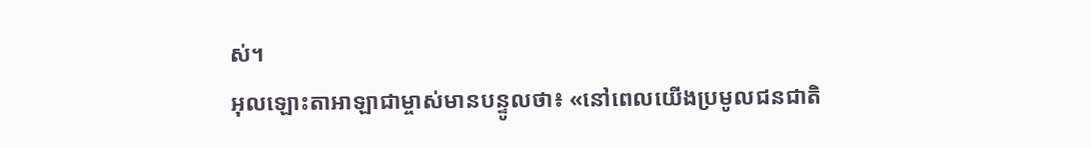ស់។
អុលឡោះតាអាឡាជាម្ចាស់មានបន្ទូលថា៖ «នៅពេលយើងប្រមូលជនជាតិ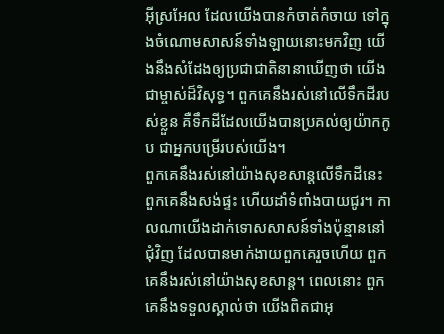អ៊ីស្រអែល ដែលយើងបានកំចាត់កំចាយ ទៅក្នុងចំណោមសាសន៍ទាំងឡាយនោះមកវិញ យើងនឹងសំដែងឲ្យប្រជាជាតិនានាឃើញថា យើងជាម្ចាស់ដ៏វិសុទ្ធ។ ពួកគេនឹងរស់នៅលើទឹកដីរបស់ខ្លួន គឺទឹកដីដែលយើងបានប្រគល់ឲ្យយ៉ាកកូប ជាអ្នកបម្រើរបស់យើង។
ពួកគេនឹងរស់នៅយ៉ាងសុខសាន្តលើទឹកដីនេះ ពួកគេនឹងសង់ផ្ទះ ហើយដាំទំពាំងបាយជូរ។ កាលណាយើងដាក់ទោសសាសន៍ទាំងប៉ុន្មាននៅជុំវិញ ដែលបានមាក់ងាយពួកគេរួចហើយ ពួកគេនឹងរស់នៅយ៉ាងសុខសាន្ត។ ពេលនោះ ពួកគេនឹងទទួលស្គាល់ថា យើងពិតជាអុ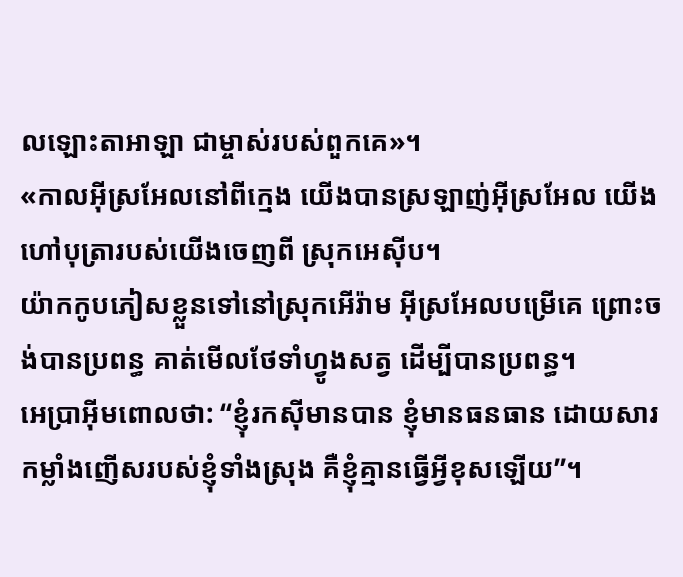លឡោះតាអាឡា ជាម្ចាស់របស់ពួកគេ»។
«កាលអ៊ីស្រអែលនៅពីក្មេង យើងបានស្រឡាញ់អ៊ីស្រអែល យើងហៅបុត្រារបស់យើងចេញពី ស្រុកអេស៊ីប។
យ៉ាកកូបភៀសខ្លួនទៅនៅស្រុកអើរ៉ាម អ៊ីស្រអែលបម្រើគេ ព្រោះចង់បានប្រពន្ធ គាត់មើលថែទាំហ្វូងសត្វ ដើម្បីបានប្រពន្ធ។
អេប្រាអ៊ីមពោលថា: “ខ្ញុំរកស៊ីមានបាន ខ្ញុំមានធនធាន ដោយសារកម្លាំងញើសរបស់ខ្ញុំទាំងស្រុង គឺខ្ញុំគ្មានធ្វើអ្វីខុសឡើយ”។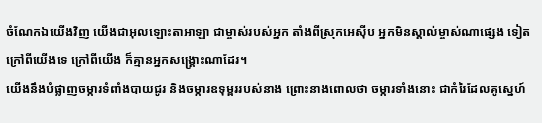ចំណែកឯយើងវិញ យើងជាអុលឡោះតាអាឡា ជាម្ចាស់របស់អ្នក តាំងពីស្រុកអេស៊ីប អ្នកមិនស្គាល់ម្ចាស់ណាផ្សេង ទៀតក្រៅពីយើងទេ ក្រៅពីយើង ក៏គ្មានអ្នកសង្គ្រោះណាដែរ។
យើងនឹងបំផ្លាញចម្ការទំពាំងបាយជូរ និងចម្ការឧទុម្ពររបស់នាង ព្រោះនាងពោលថា ចម្ការទាំងនោះ ជាកំរៃដែលគូស្នេហ៍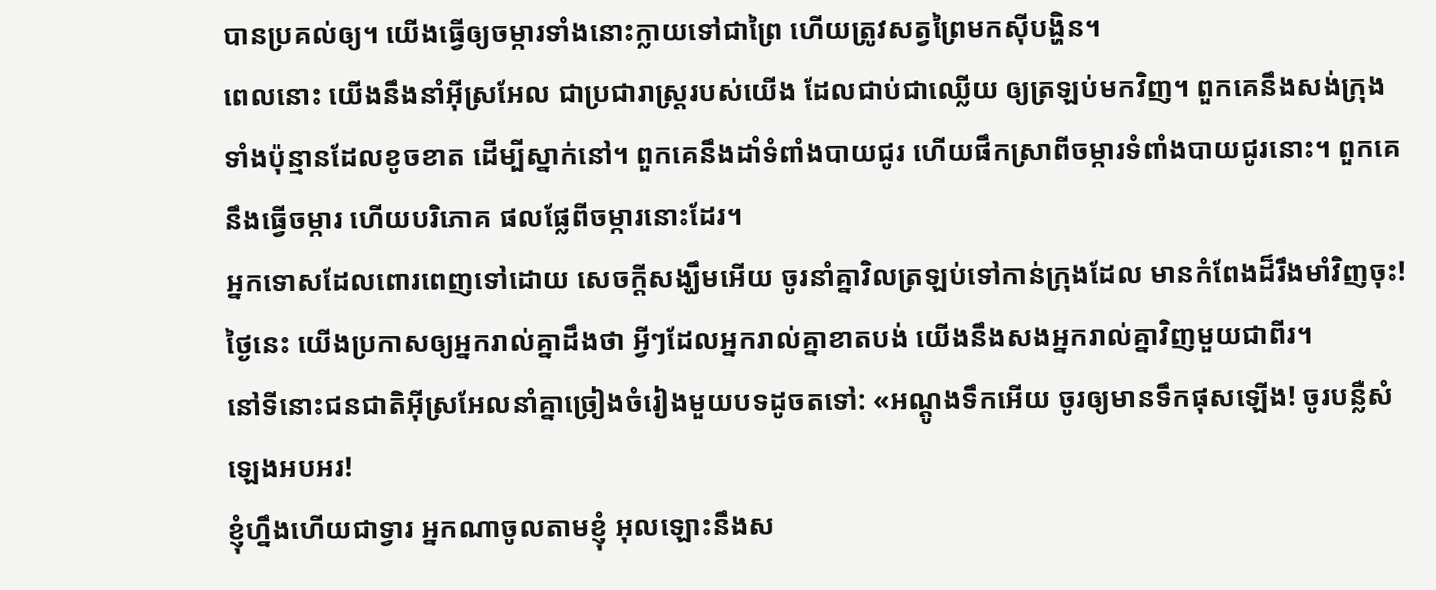បានប្រគល់ឲ្យ។ យើងធ្វើឲ្យចម្ការទាំងនោះក្លាយទៅជាព្រៃ ហើយត្រូវសត្វព្រៃមកស៊ីបង្ហិន។
ពេលនោះ យើងនឹងនាំអ៊ីស្រអែល ជាប្រជារាស្ត្ររបស់យើង ដែលជាប់ជាឈ្លើយ ឲ្យត្រឡប់មកវិញ។ ពួកគេនឹងសង់ក្រុងទាំងប៉ុន្មានដែលខូចខាត ដើម្បីស្នាក់នៅ។ ពួកគេនឹងដាំទំពាំងបាយជូរ ហើយផឹកស្រាពីចម្ការទំពាំងបាយជូរនោះ។ ពួកគេនឹងធ្វើចម្ការ ហើយបរិភោគ ផលផ្លែពីចម្ការនោះដែរ។
អ្នកទោសដែលពោរពេញទៅដោយ សេចក្ដីសង្ឃឹមអើយ ចូរនាំគ្នាវិលត្រឡប់ទៅកាន់ក្រុងដែល មានកំពែងដ៏រឹងមាំវិញចុះ! ថ្ងៃនេះ យើងប្រកាសឲ្យអ្នករាល់គ្នាដឹងថា អ្វីៗដែលអ្នករាល់គ្នាខាតបង់ យើងនឹងសងអ្នករាល់គ្នាវិញមួយជាពីរ។
នៅទីនោះជនជាតិអ៊ីស្រអែលនាំគ្នាច្រៀងចំរៀងមួយបទដូចតទៅ: «អណ្តូងទឹកអើយ ចូរឲ្យមានទឹកផុសឡើង! ចូរបន្លឺសំឡេងអបអរ!
ខ្ញុំហ្នឹងហើយជាទ្វារ អ្នកណាចូលតាមខ្ញុំ អុលឡោះនឹងស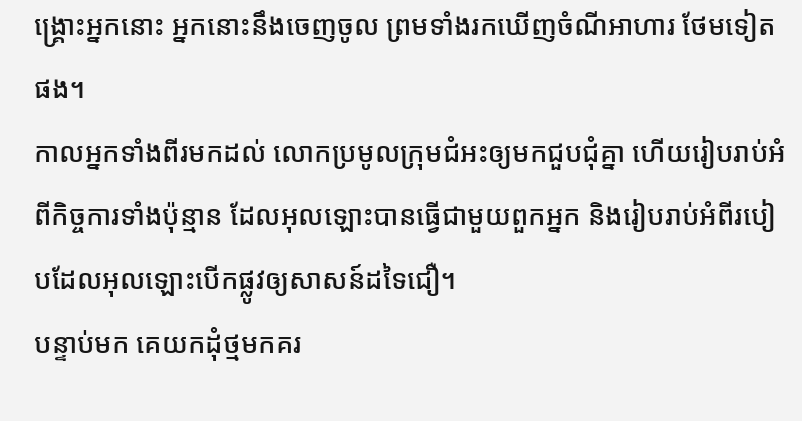ង្គ្រោះអ្នកនោះ អ្នកនោះនឹងចេញចូល ព្រមទាំងរកឃើញចំណីអាហារ ថែមទៀតផង។
កាលអ្នកទាំងពីរមកដល់ លោកប្រមូលក្រុមជំអះឲ្យមកជួបជុំគ្នា ហើយរៀបរាប់អំពីកិច្ចការទាំងប៉ុន្មាន ដែលអុលឡោះបានធ្វើជាមួយពួកអ្នក និងរៀបរាប់អំពីរបៀបដែលអុលឡោះបើកផ្លូវឲ្យសាសន៍ដទៃជឿ។
បន្ទាប់មក គេយកដុំថ្មមកគរ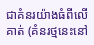ជាគំនរយ៉ាងធំពីលើគាត់ (គំនរថ្មនេះនៅ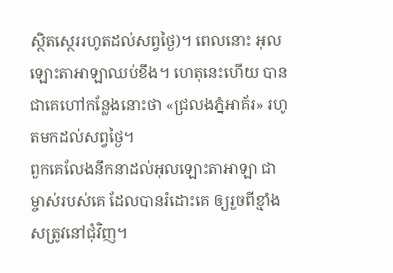ស្ថិតស្ថេររហូតដល់សព្វថ្ងៃ)។ ពេលនោះ អុលឡោះតាអាឡាឈប់ខឹង។ ហេតុនេះហើយ បានជាគេហៅកន្លែងនោះថា «ជ្រលងភ្នំអាគ័រ» រហូតមកដល់សព្វថ្ងៃ។
ពួកគេលែងនឹកនាដល់អុលឡោះតាអាឡា ជាម្ចាស់របស់គេ ដែលបានរំដោះគេ ឲ្យរួចពីខ្មាំងសត្រូវនៅជុំវិញ។